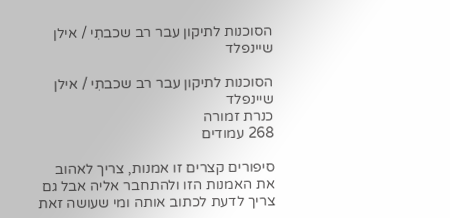הסוכנות לתיקון עבר רב שכבתִי / אילן שיינפלד

הסוכנות לתיקון עבר רב שכבתִי / אילן שיינפלד
כנרת זמורה
268 עמודים

סיפורים קצרים זו אמנות, צריך לאהוב את האמנות הזו ולהתחבר אליה אבל גם צריך לדעת לכתוב אותה ומי שעושה זאת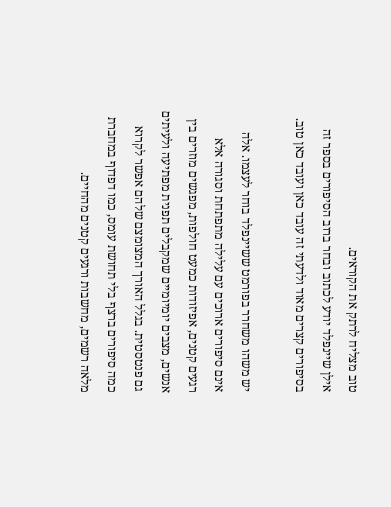טוב מצליח לרתק את הקוראים.
אילן שיינפלד יודע לכתוב ובחר ברוב הסיפורים בספר זה בסיפורים קצרים מאוד ולדעתי זה עובד כאן ועובד כאן טוב.

יש משהו משחרר בפורמט ששיינפלד בוחר לעצמו. אלה אינם סיפורים ארוכים עם עלילה מתפתחת וסגורה אלא רגעים קטנים, אפיזודות כמעט חולפות, מפגשים מוזרים בין אנשים, מצבים יומיומיים שמקבלים תפנית מפתיעה ולעיתים גם פנטסטית. בגלל האורך המצומצם שלהם אפשר לקרוא כמה סיפורים ברצף בלי תחושת עומס, כמו דפדוף במחברת מלאה רשמים, מחשבות ורגעים קטנים מהחיים.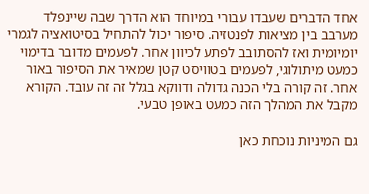אחד הדברים שעבדו עבורי במיוחד הוא הדרך שבה שיינפלד מערבב בין מציאות לפנטזיה. סיפור יכול להתחיל בסיטואציה לגמרי יומיומית ואז להסתובב לפתע לכיוון אחר. לפעמים מדובר בדימוי כמעט מיתולוגי, לפעמים בטוויסט קטן שמאיר את הסיפור באור אחר. זה קורה בלי הכנה גדולה ודווקא בגלל זה זה עובד. הקורא מקבל את המהלך הזה כמעט באופן טבעי.

גם המיניות נוכחת כאן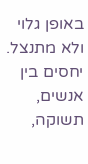באופן גלוי ולא מתנצל. יחסים בין אנשים, תשוקה,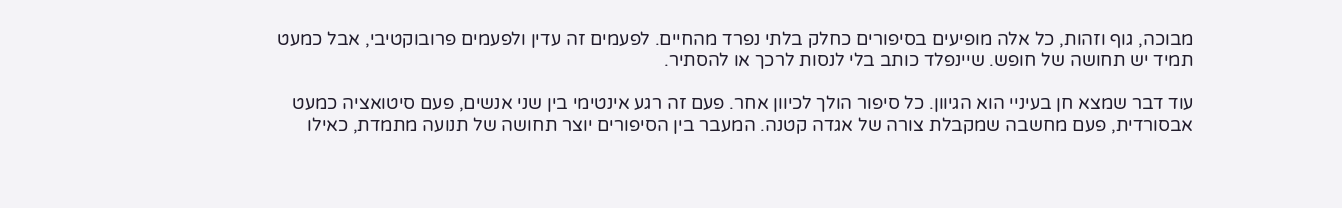מבוכה, גוף וזהות, כל אלה מופיעים בסיפורים כחלק בלתי נפרד מהחיים. לפעמים זה עדין ולפעמים פרובוקטיבי, אבל כמעט תמיד יש תחושה של חופש. שיינפלד כותב בלי לנסות לרכך או להסתיר.

עוד דבר שמצא חן בעיניי הוא הגיוון. כל סיפור הולך לכיוון אחר. פעם זה רגע אינטימי בין שני אנשים, פעם סיטואציה כמעט אבסורדית, פעם מחשבה שמקבלת צורה של אגדה קטנה. המעבר בין הסיפורים יוצר תחושה של תנועה מתמדת, כאילו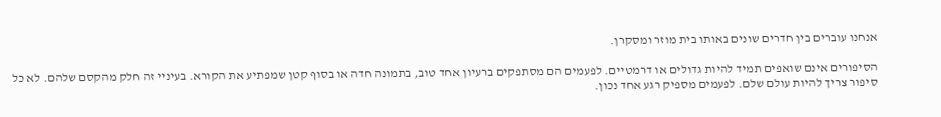אנחנו עוברים בין חדרים שונים באותו בית מוזר ומסקרן.

הסיפורים אינם שואפים תמיד להיות גדולים או דרמטיים. לפעמים הם מסתפקים ברעיון אחד טוב, בתמונה חדה או בסוף קטן שמפתיע את הקורא. בעיניי זה חלק מהקסם שלהם. לא כל סיפור צריך להיות עולם שלם. לפעמים מספיק רגע אחד נכון.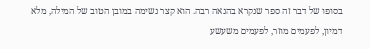בסופו של דבר זה ספר שנקרא בהנאה רבה. הוא קצר נשימה במובן הטוב של המילה, מלא דמיון, לפעמים מוזר, לפעמים משעשע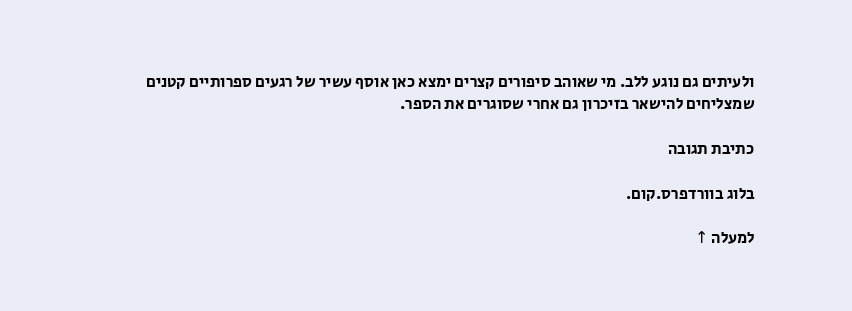ולעיתים גם נוגע ללב. מי שאוהב סיפורים קצרים ימצא כאן אוסף עשיר של רגעים ספרותיים קטנים שמצליחים להישאר בזיכרון גם אחרי שסוגרים את הספר.

כתיבת תגובה

בלוג בוורדפרס.קום.

למעלה ↑